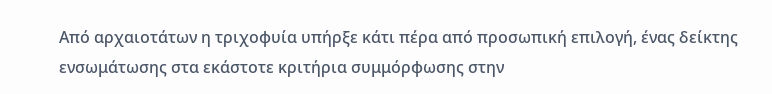Από αρχαιοτάτων η τριχοφυία υπήρξε κάτι πέρα από προσωπική επιλογή, ένας δείκτης ενσωμάτωσης στα εκάστοτε κριτήρια συμμόρφωσης στην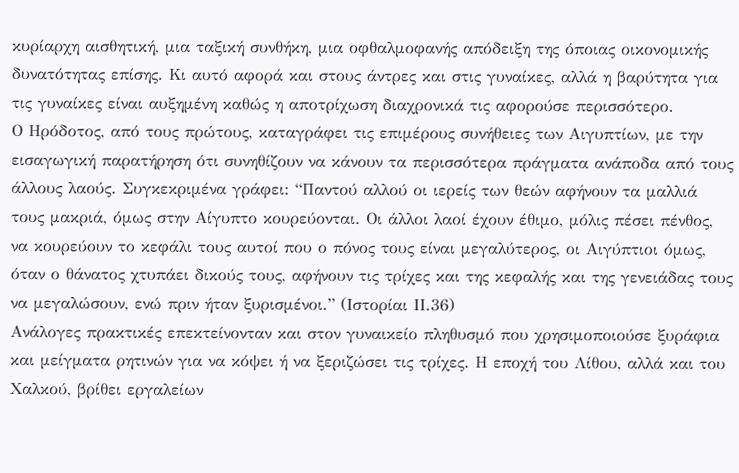κυρίαρχη αισθητική, μια ταξική συνθήκη, μια οφθαλμοφανής απόδειξη της όποιας οικονομικής δυνατότητας επίσης. Κι αυτό αφορά και στους άντρες και στις γυναίκες, αλλά η βαρύτητα για τις γυναίκες είναι αυξημένη καθώς η αποτρίχωση διαχρονικά τις αφορούσε περισσότερο.
Ο Ηρόδοτος, από τους πρώτους, καταγράφει τις επιμέρους συνήθειες των Αιγυπτίων, με την εισαγωγική παρατήρηση ότι συνηθίζουν να κάνουν τα περισσότερα πράγματα ανάποδα από τους άλλους λαούς. Συγκεκριμένα γράφει: “Παντού αλλού οι ιερείς των θεών αφήνουν τα μαλλιά τους μακριά, όμως στην Αίγυπτο κουρεύονται. Οι άλλοι λαοί έχουν έθιμο, μόλις πέσει πένθος, να κουρεύουν το κεφάλι τους αυτοί που ο πόνος τους είναι μεγαλύτερος, οι Αιγύπτιοι όμως, όταν ο θάνατος χτυπάει δικούς τους, αφήνουν τις τρίχες και της κεφαλής και της γενειάδας τους να μεγαλώσουν, ενώ πριν ήταν ξυρισμένοι.” (Ιστορίαι ΙΙ.36)
Ανάλογες πρακτικές επεκτείνονταν και στον γυναικείο πληθυσμό που χρησιμοποιούσε ξυράφια και μείγματα ρητινών για να κόψει ή να ξεριζώσει τις τρίχες. Η εποχή του Λίθου, αλλά και του Χαλκού, βρίθει εργαλείων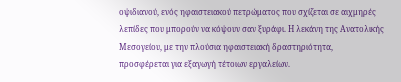οψιδιανού, ενός ηφαιστειακού πετρώματος που σχίζεται σε αιχμηρές λεπίδες που μπορούν να κόψουν σαν ξυράφι. Η λεκάνη της Ανατολικής Μεσογείου, με την πλούσια ηφαιστειακή δραστηριότητα, προσφέρεται για εξαγωγή τέτοιων εργαλείων.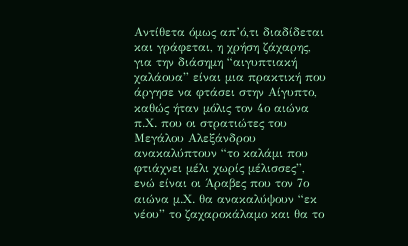Αντίθετα όμως απ’ό,τι διαδίδεται και γράφεται, η χρήση ζάχαρης, για την διάσημη “αιγυπτιακή χαλάουα” είναι μια πρακτική που άργησε να φτάσει στην Αίγυπτο, καθώς ήταν μόλις τον 4ο αιώνα π.Χ. που οι στρατιώτες του Μεγάλου Αλεξάνδρου ανακαλύπτουν “το καλάμι που φτιάχνει μέλι χωρίς μέλισσες”, ενώ είναι οι Άραβες που τον 7ο αιώνα μ.Χ. θα ανακαλύψουν “εκ νέου” το ζαχαροκάλαμο και θα το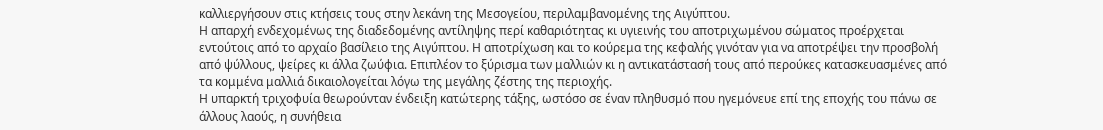καλλιεργήσουν στις κτήσεις τους στην λεκάνη της Μεσογείου, περιλαμβανομένης της Αιγύπτου.
Η απαρχή ενδεχομένως της διαδεδομένης αντίληψης περί καθαριότητας κι υγιεινής του αποτριχωμένου σώματος προέρχεται εντούτοις από το αρχαίο βασίλειο της Αιγύπτου. Η αποτρίχωση και το κούρεμα της κεφαλής γινόταν για να αποτρέψει την προσβολή από ψύλλους, ψείρες κι άλλα ζωύφια. Επιπλέον το ξύρισμα των μαλλιών κι η αντικατάστασή τους από περούκες κατασκευασμένες από τα κομμένα μαλλιά δικαιολογείται λόγω της μεγάλης ζέστης της περιοχής.
Η υπαρκτή τριχοφυία θεωρούνταν ένδειξη κατώτερης τάξης, ωστόσο σε έναν πληθυσμό που ηγεμόνευε επί της εποχής του πάνω σε άλλους λαούς, η συνήθεια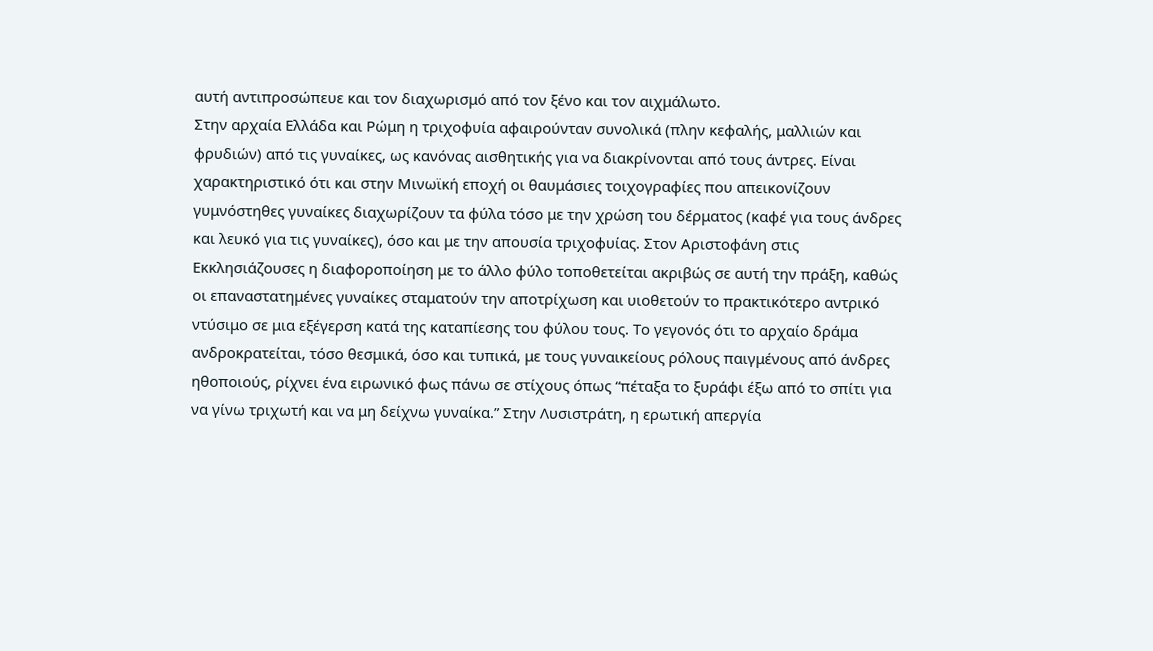αυτή αντιπροσώπευε και τον διαχωρισμό από τον ξένο και τον αιχμάλωτο.
Στην αρχαία Ελλάδα και Ρώμη η τριχοφυία αφαιρούνταν συνολικά (πλην κεφαλής, μαλλιών και φρυδιών) από τις γυναίκες, ως κανόνας αισθητικής για να διακρίνονται από τους άντρες. Είναι χαρακτηριστικό ότι και στην Μινωϊκή εποχή οι θαυμάσιες τοιχογραφίες που απεικονίζουν γυμνόστηθες γυναίκες διαχωρίζουν τα φύλα τόσο με την χρώση του δέρματος (καφέ για τους άνδρες και λευκό για τις γυναίκες), όσο και με την απουσία τριχοφυίας. Στον Αριστοφάνη στις Εκκλησιάζουσες η διαφοροποίηση με το άλλο φύλο τοποθετείται ακριβώς σε αυτή την πράξη, καθώς οι επαναστατημένες γυναίκες σταματούν την αποτρίχωση και υιοθετούν το πρακτικότερο αντρικό ντύσιμο σε μια εξέγερση κατά της καταπίεσης του φύλου τους. Το γεγονός ότι το αρχαίο δράμα ανδροκρατείται, τόσο θεσμικά, όσο και τυπικά, με τους γυναικείους ρόλους παιγμένους από άνδρες ηθοποιούς, ρίχνει ένα ειρωνικό φως πάνω σε στίχους όπως “πέταξα το ξυράφι έξω από το σπίτι για να γίνω τριχωτή και να μη δείχνω γυναίκα.” Στην Λυσιστράτη, η ερωτική απεργία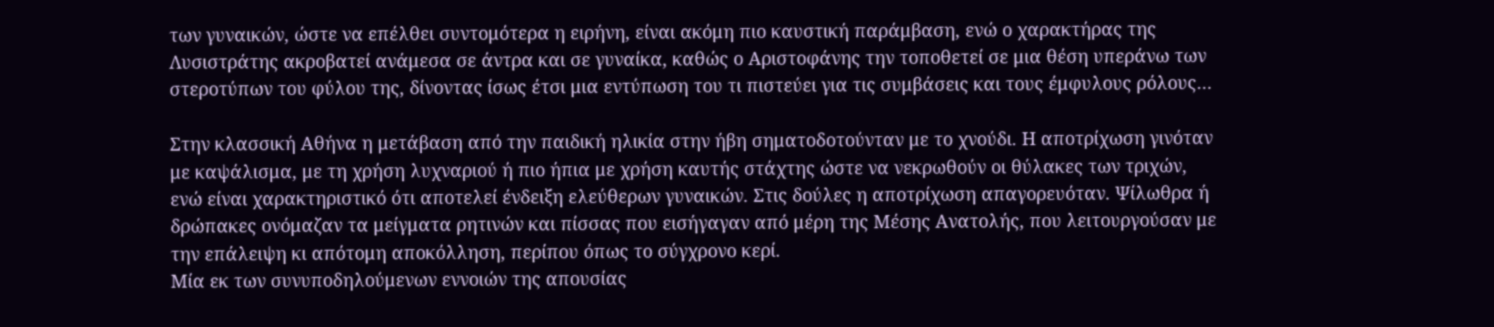των γυναικών, ώστε να επέλθει συντομότερα η ειρήνη, είναι ακόμη πιο καυστική παράμβαση, ενώ ο χαρακτήρας της Λυσιστράτης ακροβατεί ανάμεσα σε άντρα και σε γυναίκα, καθώς ο Αριστοφάνης την τοποθετεί σε μια θέση υπεράνω των στεροτύπων του φύλου της, δίνοντας ίσως έτσι μια εντύπωση του τι πιστεύει για τις συμβάσεις και τους έμφυλους ρόλους…

Στην κλασσική Αθήνα η μετάβαση από την παιδική ηλικία στην ήβη σηματοδοτούνταν με το χνούδι. Η αποτρίχωση γινόταν με καψάλισμα, με τη χρήση λυχναριού ή πιο ήπια με χρήση καυτής στάχτης ώστε να νεκρωθούν οι θύλακες των τριχών, ενώ είναι χαρακτηριστικό ότι αποτελεί ένδειξη ελεύθερων γυναικών. Στις δούλες η αποτρίχωση απαγορευόταν. Ψίλωθρα ή δρώπακες ονόμαζαν τα μείγματα ρητινών και πίσσας που εισήγαγαν από μέρη της Μέσης Ανατολής, που λειτουργούσαν με την επάλειψη κι απότομη αποκόλληση, περίπου όπως το σύγχρονο κερί.
Μία εκ των συνυποδηλούμενων εννοιών της απουσίας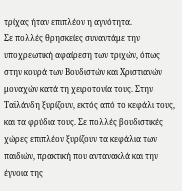τρίχας ήταν επιπλέον η αγνότητα.
Σε πολλές θρησκείες συναντάμε την υποχρεωτική αφαίρεση των τριχών, όπως στην κουρά των Βουδιστών και Χριστιανών μοναχών κατά τη χειροτονία τους. Στην Ταϊλάνδη ξυρίζουν, εκτός από το κεφάλι τους, και τα φρύδια τους. Σε πολλές βουδιστικές χώρες επιπλέον ξυρίζουν τα κεφάλια των παιδιών, πρακτική που αντανακλά και την έγνοια της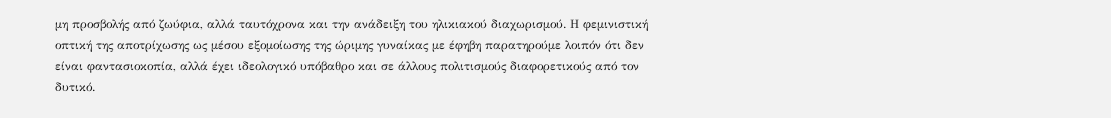μη προσβολής από ζωύφια, αλλά ταυτόχρονα και την ανάδειξη του ηλικιακού διαχωρισμού. Η φεμινιστική οπτική της αποτρίχωσης ως μέσου εξομοίωσης της ώριμης γυναίκας με έφηβη παρατηρούμε λοιπόν ότι δεν είναι φαντασιοκοπία, αλλά έχει ιδεολογικό υπόβαθρο και σε άλλους πολιτισμούς διαφορετικούς από τον δυτικό.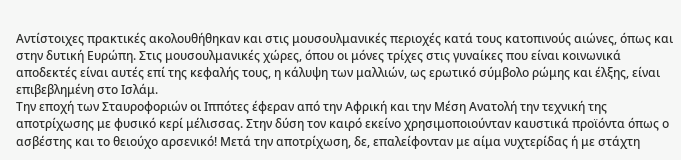Αντίστοιχες πρακτικές ακολουθήθηκαν και στις μουσουλμανικές περιοχές κατά τους κατοπινούς αιώνες, όπως και στην δυτική Ευρώπη. Στις μουσουλμανικές χώρες, όπου οι μόνες τρίχες στις γυναίκες που είναι κοινωνικά αποδεκτές είναι αυτές επί της κεφαλής τους, η κάλυψη των μαλλιών, ως ερωτικό σύμβολο ρώμης και έλξης, είναι επιβεβλημένη στο Ισλάμ.
Την εποχή των Σταυροφοριών οι Ιππότες έφεραν από την Αφρική και την Μέση Ανατολή την τεχνική της αποτρίχωσης με φυσικό κερί μέλισσας. Στην δύση τον καιρό εκείνο χρησιμοποιούνταν καυστικά προϊόντα όπως ο ασβέστης και το θειούχο αρσενικό! Μετά την αποτρίχωση, δε, επαλείφονταν με αίμα νυχτερίδας ή με στάχτη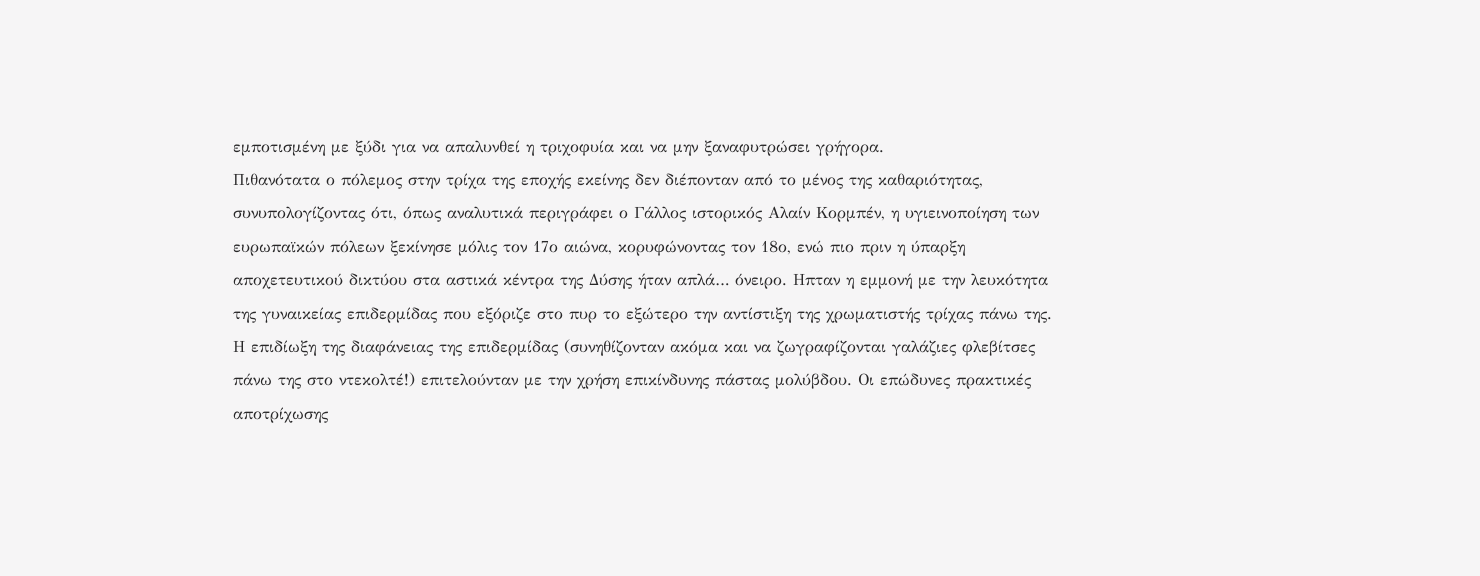εμποτισμένη με ξύδι για να απαλυνθεί η τριχοφυία και να μην ξαναφυτρώσει γρήγορα.
Πιθανότατα ο πόλεμος στην τρίχα της εποχής εκείνης δεν διέπονταν από το μένος της καθαριότητας, συνυπολογίζοντας ότι, όπως αναλυτικά περιγράφει ο Γάλλος ιστορικός Αλαίν Κορμπέν, η υγιεινοποίηση των ευρωπαϊκών πόλεων ξεκίνησε μόλις τον 17ο αιώνα, κορυφώνοντας τον 18ο, ενώ πιο πριν η ύπαρξη αποχετευτικού δικτύου στα αστικά κέντρα της Δύσης ήταν απλά… όνειρο. Ηπταν η εμμονή με την λευκότητα της γυναικείας επιδερμίδας που εξόριζε στο πυρ το εξώτερο την αντίστιξη της χρωματιστής τρίχας πάνω της. Η επιδίωξη της διαφάνειας της επιδερμίδας (συνηθίζονταν ακόμα και να ζωγραφίζονται γαλάζιες φλεβίτσες πάνω της στο ντεκολτέ!) επιτελούνταν με την χρήση επικίνδυνης πάστας μολύβδου. Οι επώδυνες πρακτικές αποτρίχωσης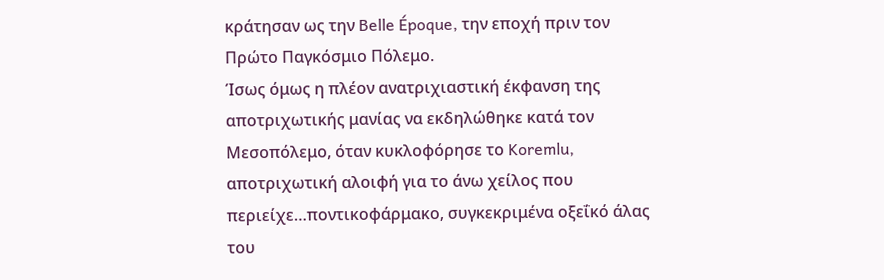κράτησαν ως την Belle Époque, την εποχή πριν τον Πρώτο Παγκόσμιο Πόλεμο.
Ίσως όμως η πλέον ανατριχιαστική έκφανση της αποτριχωτικής μανίας να εκδηλώθηκε κατά τον Μεσοπόλεμο, όταν κυκλοφόρησε το Koremlu, αποτριχωτική αλοιφή για το άνω χείλος που περιείχε…ποντικοφάρμακο, συγκεκριμένα οξεΐκό άλας του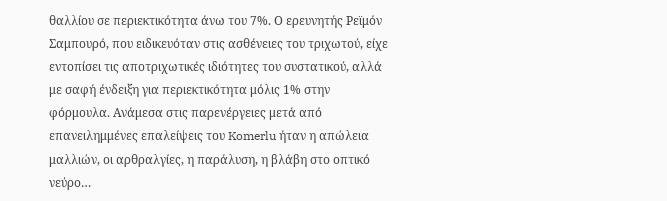θαλλίου σε περιεκτικότητα άνω του 7%. Ο ερευνητής Ρεϊμόν Σαμπουρό, που ειδικευόταν στις ασθένειες του τριχωτού, είχε εντοπίσει τις αποτριχωτικές ιδιότητες του συστατικού, αλλά με σαφή ένδειξη για περιεκτικότητα μόλις 1% στην φόρμουλα. Ανάμεσα στις παρενέργειες μετά από επανειλημμένες επαλείψεις του Komerlu ήταν η απώλεια μαλλιών, οι αρθραλγίες, η παράλυση, η βλάβη στο οπτικό νεύρο…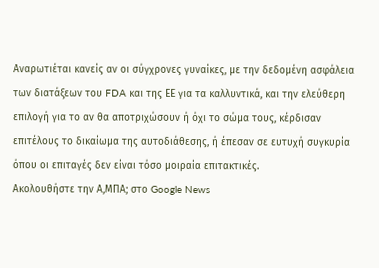Αναρωτιέται κανείς αν οι σύγχρονες γυναίκες, με την δεδομένη ασφάλεια των διατάξεων του FDA και της ΕΕ για τα καλλυντικά, και την ελεύθερη επιλογή για το αν θα αποτριχώσουν ή όχι το σώμα τους, κέρδισαν επιτέλους το δικαίωμα της αυτοδιάθεσης, ή έπεσαν σε ευτυχή συγκυρία όπου οι επιταγές δεν είναι τόσο μοιραία επιτακτικές.
Ακολουθήστε την Α,ΜΠΑ; στο Google News